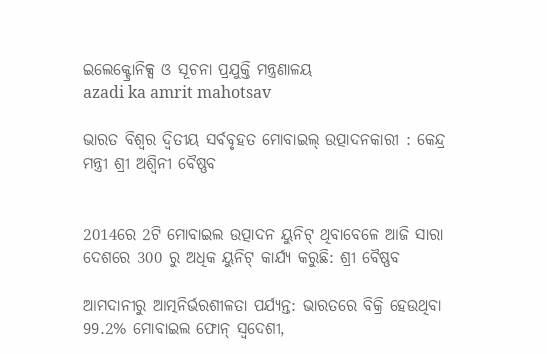ଇଲେକ୍ଟ୍ରୋନିକ୍ସ ଓ ସୂଚନା ପ୍ରଯୁକ୍ତି ମନ୍ତ୍ରଣାଳୟ
azadi ka amrit mahotsav

ଭାରତ ବିଶ୍ୱର ଦ୍ୱିତୀୟ ସର୍ବବୃହତ ମୋବାଇଲ୍ ଉତ୍ପାଦନକାରୀ : କେନ୍ଦ୍ର ମନ୍ତ୍ରୀ ଶ୍ରୀ ଅଶ୍ୱିନୀ ବୈଷ୍ଣବ


2014ରେ 2ଟି ମୋବାଇଲ ଉତ୍ପାଦନ ୟୁନିଟ୍ ଥିବାବେଳେ ଆଜି ସାରା ଦେଶରେ 300 ରୁ ଅଧିକ ୟୁନିଟ୍ କାର୍ଯ୍ୟ କରୁଛି: ଶ୍ରୀ ବୈଷ୍ଣବ

ଆମଦାନୀରୁ ଆତ୍ମନିର୍ଭରଶୀଳତା ପର୍ଯ୍ୟନ୍ତ: ଭାରତରେ ବିକ୍ରି ହେଉଥିବା 99.2% ମୋବାଇଲ ଫୋନ୍‌ ସ୍ୱଦେଶୀ,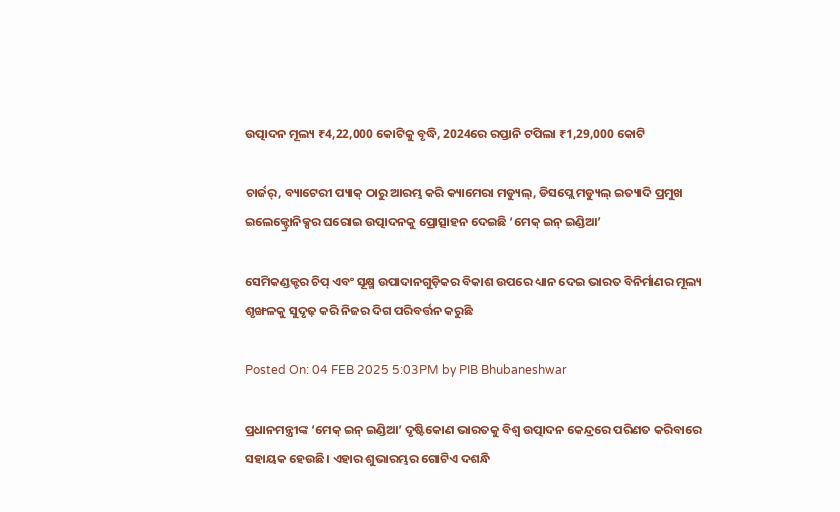ଉତ୍ପାଦନ ମୂଲ୍ୟ ₹4,22,000 କୋଟିକୁ ବୃଦ୍ଧି, 2024ରେ ରପ୍ତାନି ଟପିଲା ₹1,29,000 କୋଟି

ଚାର୍ଜର୍, ବ୍ୟାଟେରୀ ପ୍ୟାକ୍ ଠାରୁ ଆରମ୍ଭ କରି କ୍ୟାମେରା ମଡ୍ୟୁଲ୍, ଡିସପ୍ଲେ ମଡ୍ୟୁଲ୍ ଇତ୍ୟାଦି ପ୍ରମୁଖ ଇଲେକ୍ଟ୍ରୋନିକ୍ସର ଘରୋଇ ଉତ୍ପାଦନକୁ ପ୍ରୋତ୍ସାହନ ଦେଇଛି ‘ମେକ୍ ଇନ୍ ଇଣ୍ଡିଆ’

ସେମିକଣ୍ଡକ୍ଟର ଚିପ୍ ଏବଂ ସୂକ୍ଷ୍ମ ଉପାଦାନଗୁଡ଼ିକର ବିକାଶ ଉପରେ ଧ୍ୟାନ ଦେଇ ଭାରତ ବିନିର୍ମାଣର ମୂଲ୍ୟ ଶୃଙ୍ଖଳକୁ ସୁଦୃଢ଼ କରି ନିଜର ଦିଗ ପରିବର୍ତ୍ତନ କରୁଛି

Posted On: 04 FEB 2025 5:03PM by PIB Bhubaneshwar

ପ୍ରଧାନମନ୍ତ୍ରୀଙ୍କ ‘ମେକ୍ ଇନ୍ ଇଣ୍ଡିଆ’ ଦୃଷ୍ଟିକୋଣ ଭାରତକୁ ବିଶ୍ୱ ଉତ୍ପାଦନ କେନ୍ଦ୍ରରେ ପରିଣତ କରିବାରେ ସହାୟକ ହେଉଛି। ଏହାର ଶୁଭାରମ୍ଭର ଗୋଟିଏ ଦଶନ୍ଧି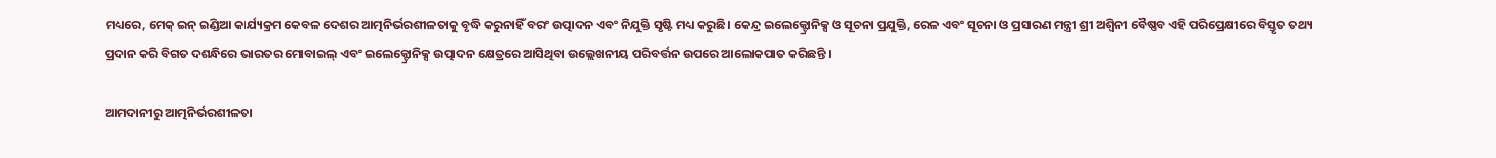ମଧ୍ୟରେ, ମେକ୍ ଇନ୍ ଇଣ୍ଡିଆ କାର୍ଯ୍ୟକ୍ରମ କେବଳ ଦେଶର ଆତ୍ମନିର୍ଭରଶୀଳତାକୁ ବୃଦ୍ଧି କରୁନାହିଁ ବରଂ ଉତ୍ପାଦନ ଏବଂ ନିଯୁକ୍ତି ସୃଷ୍ଟି ମଧ୍ୟ କରୁଛି। କେନ୍ଦ୍ର ଇଲେକ୍ଟ୍ରୋନିକ୍ସ ଓ ସୂଚନା ପ୍ରଯୁକ୍ତି, ରେଳ ଏବଂ ସୂଚନା ଓ ପ୍ରସାରଣ ମନ୍ତ୍ରୀ ଶ୍ରୀ ଅଶ୍ୱିନୀ ବୈଷ୍ଣବ ଏହି ପରିପ୍ରେକ୍ଷୀରେ ବିସ୍ତୃତ ତଥ୍ୟ ପ୍ରଦାନ କରି ବିଗତ ଦଶନ୍ଧିରେ ଭାରତର ମୋବାଇଲ୍ ଏବଂ ଇଲେକ୍ଟ୍ରୋନିକ୍ସ ଉତ୍ପାଦନ କ୍ଷେତ୍ରରେ ଆସିଥିବା ଉଲ୍ଲେଖନୀୟ ପରିବର୍ତ୍ତନ ଉପରେ ଆଲୋକପାତ କରିଛନ୍ତି ।

ଆମଦାନୀରୁ ଆତ୍ମନିର୍ଭରଶୀଳତା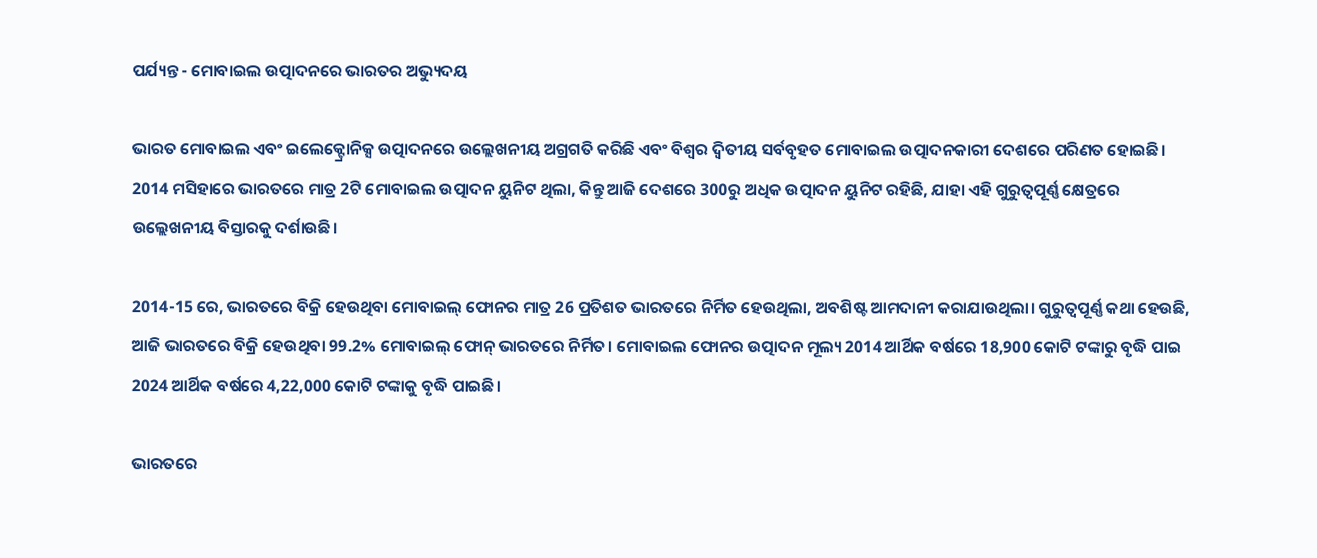ପର୍ଯ୍ୟନ୍ତ - ମୋବାଇଲ ଉତ୍ପାଦନରେ ଭାରତର ଅଭ୍ୟୁଦୟ

ଭାରତ ମୋବାଇଲ ଏବଂ ଇଲେକ୍ଟ୍ରୋନିକ୍ସ ଉତ୍ପାଦନରେ ଉଲ୍ଲେଖନୀୟ ଅଗ୍ରଗତି କରିଛି ଏବଂ ବିଶ୍ୱର ଦ୍ୱିତୀୟ ସର୍ବବୃହତ ମୋବାଇଲ ଉତ୍ପାଦନକାରୀ ଦେଶରେ ପରିଣତ ହୋଇଛି। 2014 ମସିହାରେ ଭାରତରେ ମାତ୍ର 2ଟି ମୋବାଇଲ ଉତ୍ପାଦନ ୟୁନିଟ ଥିଲା, କିନ୍ତୁ ଆଜି ଦେଶରେ 300ରୁ ଅଧିକ ଉତ୍ପାଦନ ୟୁନିଟ ରହିଛି, ଯାହା ଏହି ଗୁରୁତ୍ୱପୂର୍ଣ୍ଣ କ୍ଷେତ୍ରରେ ଉଲ୍ଲେଖନୀୟ ବିସ୍ତାରକୁ ଦର୍ଶାଉଛି।

2014-15 ରେ, ଭାରତରେ ବିକ୍ରି ହେଉଥିବା ମୋବାଇଲ୍ ଫୋନର ମାତ୍ର 26 ପ୍ରତିଶତ ଭାରତରେ ନିର୍ମିତ ହେଉଥିଲା, ଅବଶିଷ୍ଟ ଆମଦାନୀ କରାଯାଉଥିଲା। ଗୁରୁତ୍ୱପୂର୍ଣ୍ଣ କଥା ହେଉଛି, ଆଜି ଭାରତରେ ବିକ୍ରି ହେଉଥିବା 99.2% ମୋବାଇଲ୍ ଫୋନ୍ ଭାରତରେ ନିର୍ମିତ। ମୋବାଇଲ ଫୋନର ଉତ୍ପାଦନ ମୂଲ୍ୟ 2014 ଆର୍ଥିକ ବର୍ଷରେ 18,900 କୋଟି ଟଙ୍କାରୁ ବୃଦ୍ଧି ପାଇ 2024 ଆର୍ଥିକ ବର୍ଷରେ 4,22,000 କୋଟି ଟଙ୍କାକୁ ବୃଦ୍ଧି ପାଇଛି।

ଭାରତରେ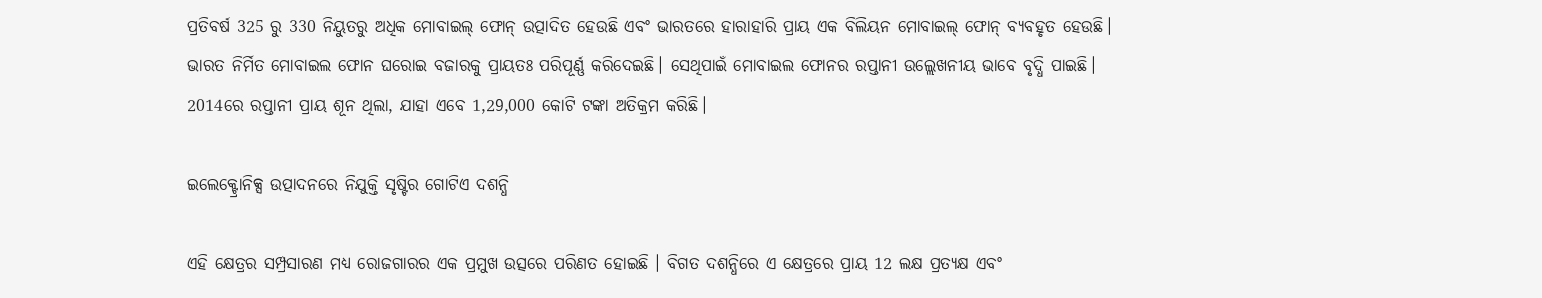ପ୍ରତିବର୍ଷ 325 ରୁ 330 ନିୟୁତରୁ ଅଧିକ ମୋବାଇଲ୍ ଫୋନ୍ ଉତ୍ପାଦିତ ହେଉଛି ଏବଂ ଭାରତରେ ହାରାହାରି ପ୍ରାୟ ଏକ ବିଲିୟନ ମୋବାଇଲ୍ ଫୋନ୍ ବ୍ୟବହୃତ ହେଉଛି। ଭାରତ ନିର୍ମିତ ମୋବାଇଲ ଫୋନ ଘରୋଇ ବଜାରକୁ ପ୍ରାୟତଃ ପରିପୂର୍ଣ୍ଣ କରିଦେଇଛି। ସେଥିପାଇଁ ମୋବାଇଲ ଫୋନର ରପ୍ତାନୀ ଉଲ୍ଲେଖନୀୟ ଭାବେ ବୃଦ୍ଧି ପାଇଛି। 2014ରେ ରପ୍ତାନୀ ପ୍ରାୟ ଶୂନ ଥିଲା, ଯାହା ଏବେ 1,29,000 କୋଟି ଟଙ୍କା ଅତିକ୍ରମ କରିଛି।

ଇଲେକ୍ଟ୍ରୋନିକ୍ସ ଉତ୍ପାଦନରେ ନିଯୁକ୍ତି ସୃଷ୍ଟିର ଗୋଟିଏ ଦଶନ୍ଧି

ଏହି କ୍ଷେତ୍ରର ସମ୍ପ୍ରସାରଣ ମଧ୍ୟ ରୋଜଗାରର ଏକ ପ୍ରମୁଖ ଉତ୍ସରେ ପରିଣତ ହୋଇଛି । ବିଗତ ଦଶନ୍ଧିରେ ଏ କ୍ଷେତ୍ରରେ ପ୍ରାୟ 12 ଲକ୍ଷ ପ୍ରତ୍ୟକ୍ଷ ଏବଂ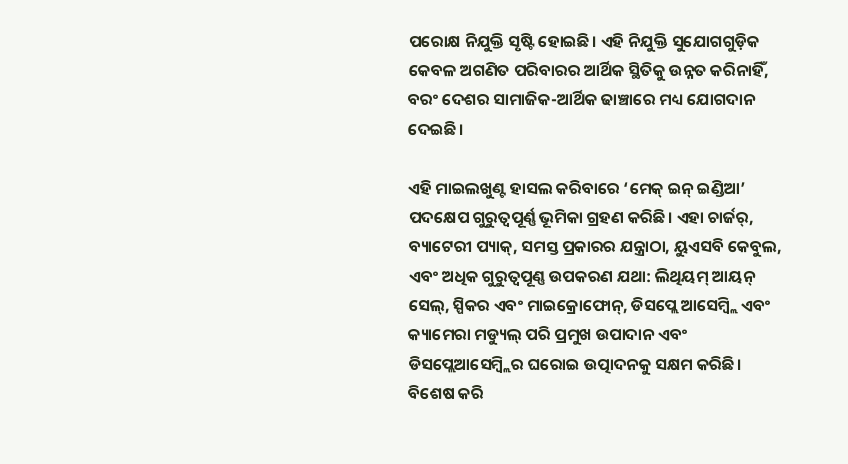ପରୋକ୍ଷ ନିଯୁକ୍ତି ସୃଷ୍ଟି ହୋଇଛି। ଏହି ନିଯୁକ୍ତି ସୁଯୋଗଗୁଡ଼ିକ କେବଳ ଅଗଣିତ ପରିବାରର ଆର୍ଥିକ ସ୍ଥିତିକୁ ଉନ୍ନତ କରିନାହିଁ, ବରଂ ଦେଶର ସାମାଜିକ-ଆର୍ଥିକ ଢାଞ୍ଚାରେ ମଧ୍ୟ ଯୋଗଦାନ ଦେଇଛି।

ଏହି ମାଇଲଖୁଣ୍ଟ ହାସଲ କରିବାରେ ‘ମେକ୍ ଇନ୍ ଇଣ୍ଡିଆ’ ପଦକ୍ଷେପ ଗୁରୁତ୍ୱପୂର୍ଣ୍ଣ ଭୂମିକା ଗ୍ରହଣ କରିଛି। ଏହା ଚାର୍ଜର୍, ବ୍ୟାଟେରୀ ପ୍ୟାକ୍, ସମସ୍ତ ପ୍ରକାରର ଯନ୍ତ୍ରାଠା, ୟୁଏସବି କେବୁଲ, ଏବଂ ଅଧିକ ଗୁରୁତ୍ୱପୂଣ୍ଣ ଉପକରଣ ଯଥା: ଲିଥିୟମ୍ ଆୟନ୍ ସେଲ୍, ସ୍ପିକର ଏବଂ ମାଇକ୍ରୋଫୋନ୍, ଡିସପ୍ଲେ ଆସେମ୍ବ୍ଲି ଏବଂ କ୍ୟାମେରା ମଡ୍ୟୁଲ୍ ପରି ପ୍ରମୁଖ ଉପାଦାନ ଏବଂ ଡିସପ୍ଲେଆସେମ୍ବ୍ଲିର ଘରୋଇ ଉତ୍ପାଦନକୁ ସକ୍ଷମ କରିଛି। ବିଶେଷ କରି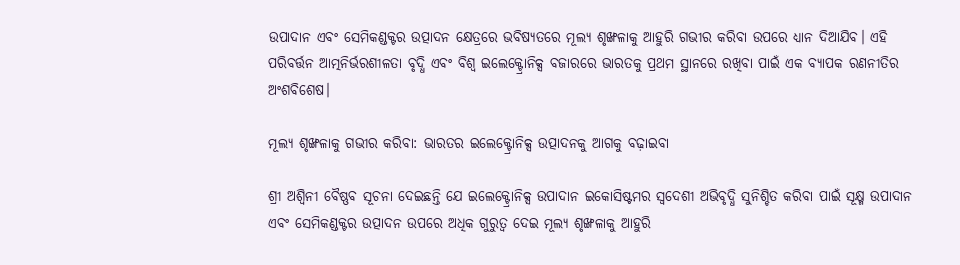ଉପାଦାନ ଏବଂ ସେମିକଣ୍ଡକ୍ଟର ଉତ୍ପାଦନ କ୍ଷେତ୍ରରେ ଭବିଷ୍ୟତରେ ମୂଲ୍ୟ ଶୃଙ୍ଖଳାକୁ ଆହୁରି ଗଭୀର କରିବା ଉପରେ ଧ୍ୟାନ ଦିଆଯିବ। ଏହି ପରିବର୍ତ୍ତନ ଆତ୍ମନିର୍ଭରଶୀଳତା ବୃଦ୍ଧି ଏବଂ ବିଶ୍ୱ ଇଲେକ୍ଟ୍ରୋନିକ୍ସ ବଜାରରେ ଭାରତକୁ ପ୍ରଥମ ସ୍ଥାନରେ ରଖିବା ପାଇଁ ଏକ ବ୍ୟାପକ ରଣନୀତିର ଅଂଶବିଶେଷ।

ମୂଲ୍ୟ ଶୃଙ୍ଖଳାକୁ ଗଭୀର କରିବା: ଭାରତର ଇଲେକ୍ଟ୍ରୋନିକ୍ସ ଉତ୍ପାଦନକୁ ଆଗକୁ ବଢ଼ାଇବା

ଶ୍ରୀ ଅଶ୍ୱିନୀ ବୈଷ୍ଣବ ସୂଚନା ଦେଇଛନ୍ତି ଯେ ଇଲେକ୍ଟ୍ରୋନିକ୍ସ ଉପାଦାନ ଇକୋସିଷ୍ଟମର ସ୍ୱଦେଶୀ ଅଭିବୃଦ୍ଧି ସୁନିଶ୍ଚିତ କରିବା ପାଇଁ ସୂକ୍ଷ୍ମ ଉପାଦାନ ଏବଂ ସେମିକଣ୍ଡକ୍ଟର ଉତ୍ପାଦନ ଉପରେ ଅଧିକ ଗୁରୁତ୍ୱ ଦେଇ ମୂଲ୍ୟ ଶୃଙ୍ଖଳାକୁ ଆହୁରି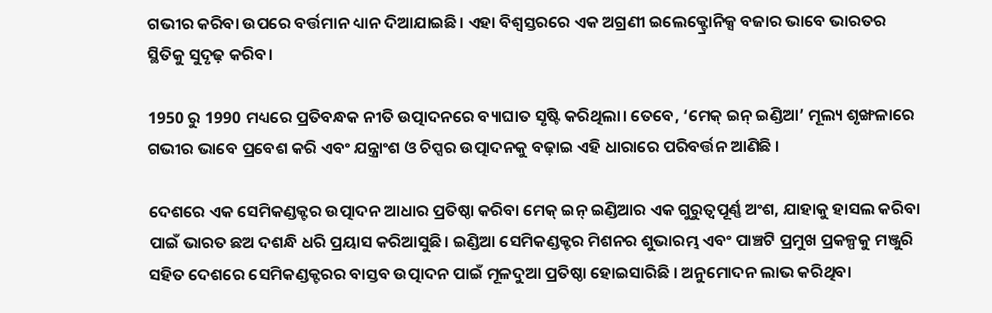ଗଭୀର କରିବା ଉପରେ ବର୍ତ୍ତମାନ ଧ୍ୟାନ ଦିଆଯାଇଛି। ଏହା ବିଶ୍ୱସ୍ତରରେ ଏକ ଅଗ୍ରଣୀ ଇଲେକ୍ଟ୍ରୋନିକ୍ସ ବଜାର ଭାବେ ଭାରତର ସ୍ଥିତିକୁ ସୁଦୃଢ଼ କରିବ।

1950 ରୁ 1990 ମଧ୍ୟରେ ପ୍ରତିବନ୍ଧକ ନୀତି ଉତ୍ପାଦନରେ ବ୍ୟାଘାତ ସୃଷ୍ଟି କରିଥିଲା। ତେବେ, ‘ମେକ୍ ଇନ୍ ଇଣ୍ଡିଆ’ ମୂଲ୍ୟ ଶୃଙ୍ଖଳାରେ ଗଭୀର ଭାବେ ପ୍ରବେଶ କରି ଏବଂ ଯନ୍ତ୍ରାଂଶ ଓ ଚିପ୍ସର ଉତ୍ପାଦନକୁ ବଢ଼ାଇ ଏହି ଧାରାରେ ପରିବର୍ତ୍ତନ ଆଣିଛି ।

ଦେଶରେ ଏକ ସେମିକଣ୍ଡକ୍ଟର ଉତ୍ପାଦନ ଆଧାର ପ୍ରତିଷ୍ଠା କରିବା ମେକ୍ ଇନ୍ ଇଣ୍ଡିଆର ଏକ ଗୁରୁତ୍ୱପୂର୍ଣ୍ଣ ଅଂଶ, ଯାହାକୁ ହାସଲ କରିବା ପାଇଁ ଭାରତ ଛଅ ଦଶନ୍ଧି ଧରି ପ୍ରୟାସ କରିଆସୁଛି। ଇଣ୍ଡିଆ ସେମିକଣ୍ଡକ୍ଟର ମିଶନର ଶୁଭାରମ୍ଭ ଏବଂ ପାଞ୍ଚଟି ପ୍ରମୁଖ ପ୍ରକଳ୍ପକୁ ମଞ୍ଜୁରି ସହିତ ଦେଶରେ ସେମିକଣ୍ଡକ୍ଟରର ବାସ୍ତବ ଉତ୍ପାଦନ ପାଇଁ ମୂଳଦୁଆ ପ୍ରତିଷ୍ଠା ହୋଇସାରିଛି । ଅନୁମୋଦନ ଲାଭ କରିଥିବା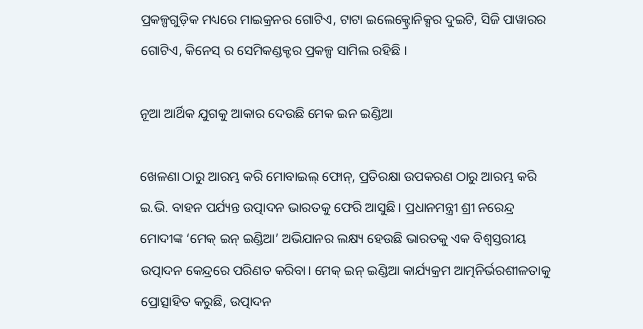ପ୍ରକଳ୍ପଗୁଡ଼ିକ ମଧ୍ୟରେ ମାଇକ୍ରନର ଗୋଟିଏ, ଟାଟା ଇଲେକ୍ଟ୍ରୋନିକ୍ସର ଦୁଇଟି, ସିଜି ପାୱାରର ଗୋଟିଏ, କିନେସ୍‌ ର ସେମିକଣ୍ଡକ୍ଟର ପ୍ରକଳ୍ପ ସାମିଲ ରହିଛି ।

ନୂଆ ଆର୍ଥିକ ଯୁଗକୁ ଆକାର ଦେଉଛି ମେକ ଇନ ଇଣ୍ଡିଆ

ଖେଳଣା ଠାରୁ ଆରମ୍ଭ କରି ମୋବାଇଲ୍ ଫୋନ୍, ପ୍ରତିରକ୍ଷା ଉପକରଣ ଠାରୁ ଆରମ୍ଭ କରି ଇ.ଭି. ବାହନ ପର୍ଯ୍ୟନ୍ତ ଉତ୍ପାଦନ ଭାରତକୁ ଫେରି ଆସୁଛି। ପ୍ରଧାନମନ୍ତ୍ରୀ ଶ୍ରୀ ନରେନ୍ଦ୍ର ମୋଦୀଙ୍କ ‘ମେକ୍ ଇନ୍ ଇଣ୍ଡିଆ’ ଅଭିଯାନର ଲକ୍ଷ୍ୟ ହେଉଛି ଭାରତକୁ ଏକ ବିଶ୍ୱସ୍ତରୀୟ ଉତ୍ପାଦନ କେନ୍ଦ୍ରରେ ପରିଣତ କରିବା। ମେକ୍ ଇନ୍ ଇଣ୍ଡିଆ କାର୍ଯ୍ୟକ୍ରମ ଆତ୍ମନିର୍ଭରଶୀଳତାକୁ ପ୍ରୋତ୍ସାହିତ କରୁଛି, ଉତ୍ପାଦନ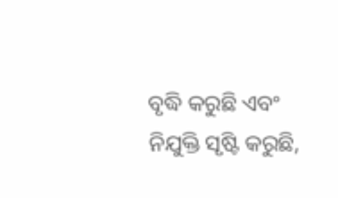ବୃଦ୍ଧି କରୁଛି ଏବଂ ନିଯୁକ୍ତି ସୃଷ୍ଟି କରୁଛି,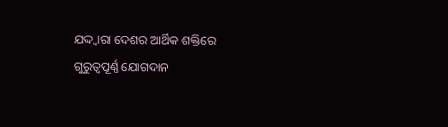ଯଦ୍ଦ୍ୱାରା ଦେଶର ଆର୍ଥିକ ଶକ୍ତିରେ ଗୁରୁତ୍ୱପୂର୍ଣ୍ଣ ଯୋଗଦାନ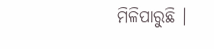ମିଳିପାରୁଛି ।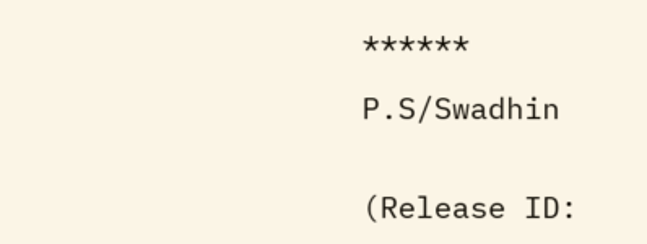******

P.S/Swadhin


(Release ID: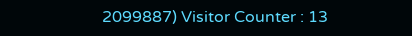2099887) Visitor Counter : 13